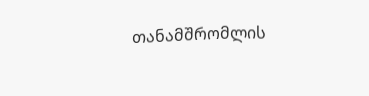თანამშრომლის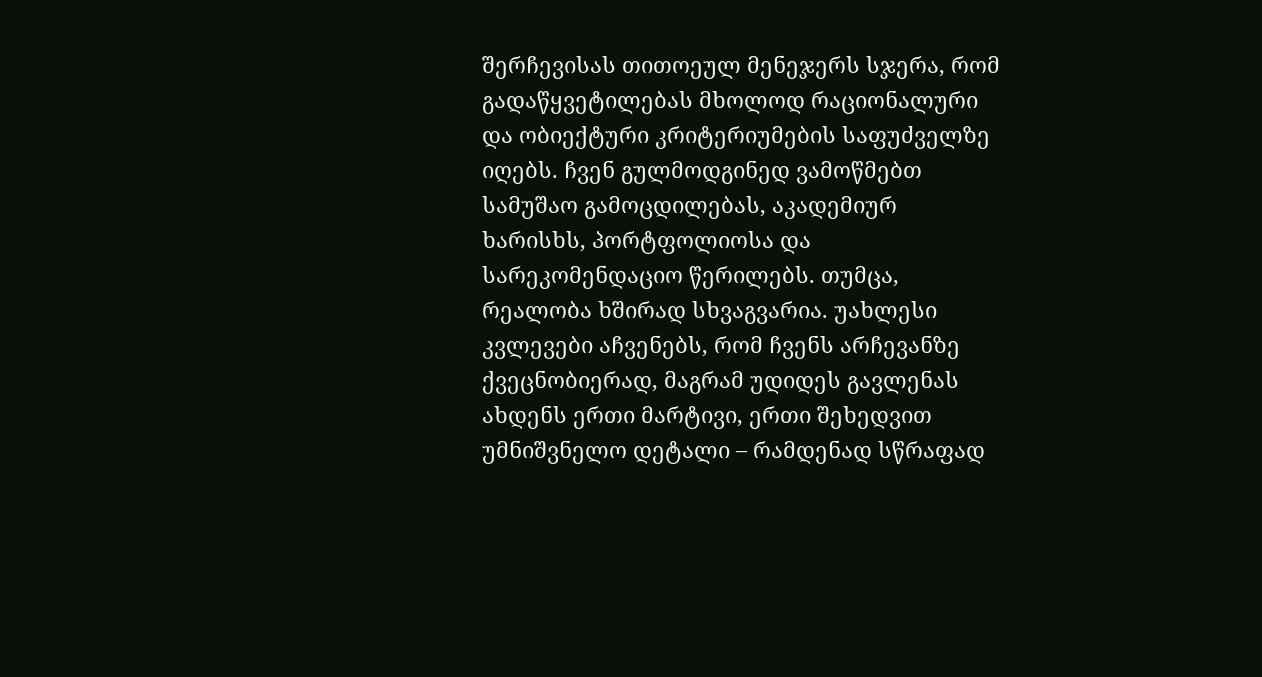შერჩევისას თითოეულ მენეჯერს სჯერა, რომ გადაწყვეტილებას მხოლოდ რაციონალური და ობიექტური კრიტერიუმების საფუძველზე იღებს. ჩვენ გულმოდგინედ ვამოწმებთ სამუშაო გამოცდილებას, აკადემიურ ხარისხს, პორტფოლიოსა და სარეკომენდაციო წერილებს. თუმცა, რეალობა ხშირად სხვაგვარია. უახლესი კვლევები აჩვენებს, რომ ჩვენს არჩევანზე ქვეცნობიერად, მაგრამ უდიდეს გავლენას ახდენს ერთი მარტივი, ერთი შეხედვით უმნიშვნელო დეტალი – რამდენად სწრაფად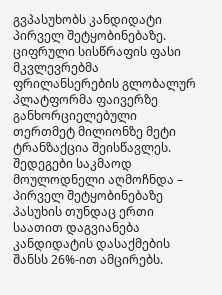გვპასუხობს კანდიდატი პირველ შეტყობინებაზე.
ციფრული სისწრაფის ფასი
მკვლევრებმა ფრილანსერების გლობალურ პლატფორმა ფაივერზე განხორციელებული თერთმეტ მილიონზე მეტი ტრანზაქცია შეისწავლეს. შედეგები საკმაოდ მოულოდნელი აღმოჩნდა – პირველ შეტყობინებაზე პასუხის თუნდაც ერთი საათით დაგვიანება კანდიდატის დასაქმების შანსს 26%-ით ამცირებს.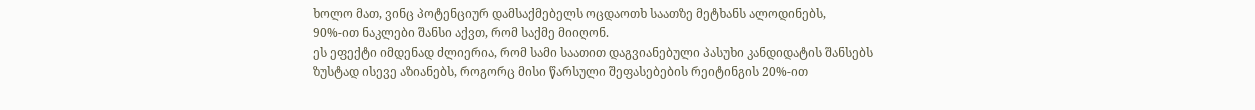ხოლო მათ, ვინც პოტენციურ დამსაქმებელს ოცდაოთხ საათზე მეტხანს ალოდინებს, 90%-ით ნაკლები შანსი აქვთ, რომ საქმე მიიღონ.
ეს ეფექტი იმდენად ძლიერია, რომ სამი საათით დაგვიანებული პასუხი კანდიდატის შანსებს ზუსტად ისევე აზიანებს, როგორც მისი წარსული შეფასებების რეიტინგის 20%-ით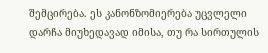შემცირება. ეს კანონზომიერება უცვლელი დარჩა მიუხედავად იმისა, თუ რა სირთულის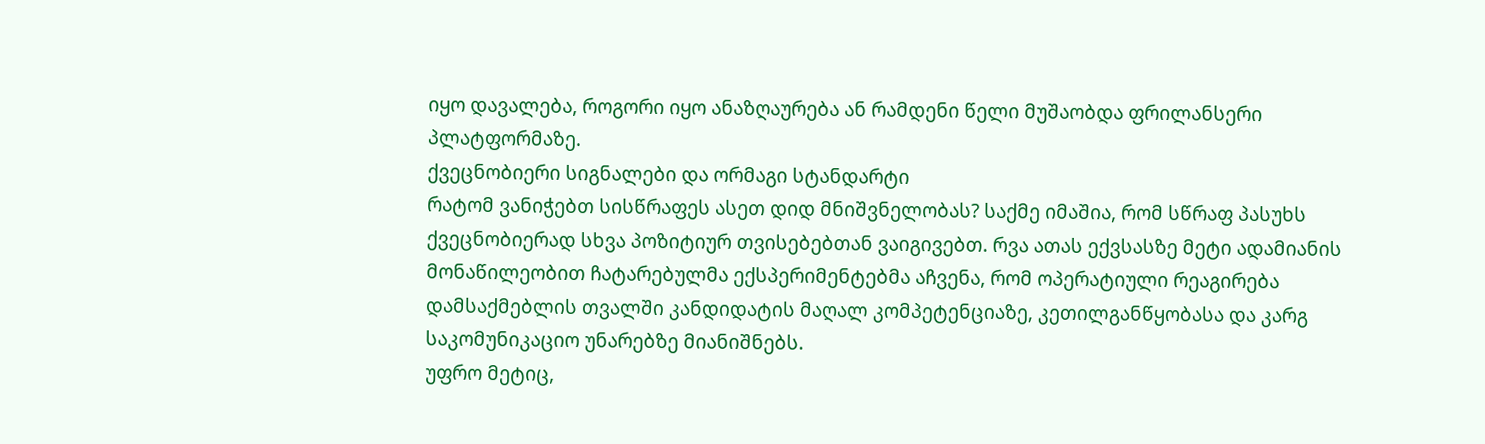იყო დავალება, როგორი იყო ანაზღაურება ან რამდენი წელი მუშაობდა ფრილანსერი პლატფორმაზე.
ქვეცნობიერი სიგნალები და ორმაგი სტანდარტი
რატომ ვანიჭებთ სისწრაფეს ასეთ დიდ მნიშვნელობას? საქმე იმაშია, რომ სწრაფ პასუხს ქვეცნობიერად სხვა პოზიტიურ თვისებებთან ვაიგივებთ. რვა ათას ექვსასზე მეტი ადამიანის მონაწილეობით ჩატარებულმა ექსპერიმენტებმა აჩვენა, რომ ოპერატიული რეაგირება დამსაქმებლის თვალში კანდიდატის მაღალ კომპეტენციაზე, კეთილგანწყობასა და კარგ საკომუნიკაციო უნარებზე მიანიშნებს.
უფრო მეტიც,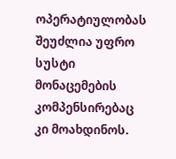ოპერატიულობას შეუძლია უფრო სუსტი მონაცემების კომპენსირებაც კი მოახდინოს.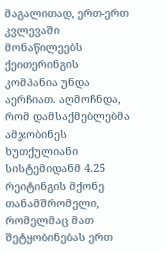მაგალითად, ერთ-ერთ კვლევაში მონაწილეებს ქეითერინგის კომპანია უნდა აერჩიათ. აღმოჩნდა, რომ დამსაქმებლებმა ამჯობინეს ხუთქულიანი სისტემიდანმ 4.25 რეიტინგის მქონე თანამშრომელი, რომელმაც მათ შეტყობინებას ერთ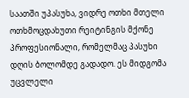საათში უპასუხა, ვიდრე ოთხი მთელი ოთხმოცდახუთი რეიტინგის მქონე პროფესიონალი, რომელმაც პასუხი დღის ბოლომდე გადადო. ეს მიდგომა უცვლელი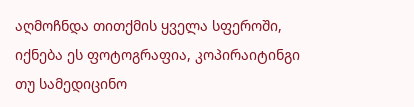აღმოჩნდა თითქმის ყველა სფეროში, იქნება ეს ფოტოგრაფია, კოპირაიტინგი თუ სამედიცინო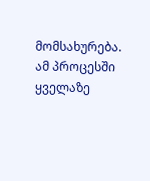მომსახურება.
ამ პროცესში ყველაზე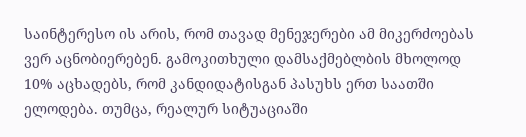საინტერესო ის არის, რომ თავად მენეჯერები ამ მიკერძოებას ვერ აცნობიერებენ. გამოკითხული დამსაქმებლბის მხოლოდ 10% აცხადებს, რომ კანდიდატისგან პასუხს ერთ საათში ელოდება. თუმცა, რეალურ სიტუაციაში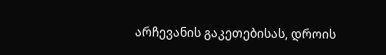არჩევანის გაკეთებისას, დროის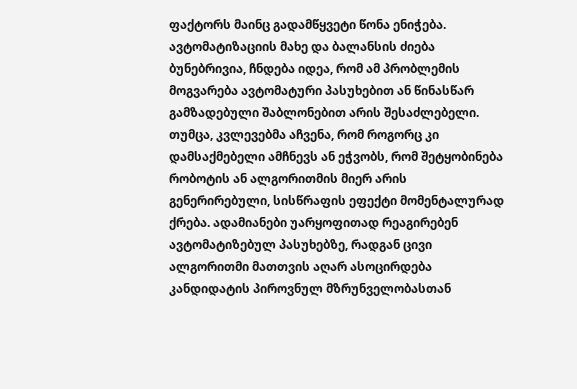ფაქტორს მაინც გადამწყვეტი წონა ენიჭება.
ავტომატიზაციის მახე და ბალანსის ძიება
ბუნებრივია, ჩნდება იდეა, რომ ამ პრობლემის მოგვარება ავტომატური პასუხებით ან წინასწარ გამზადებული შაბლონებით არის შესაძლებელი. თუმცა, კვლევებმა აჩვენა, რომ როგორც კი დამსაქმებელი ამჩნევს ან ეჭვობს, რომ შეტყობინება რობოტის ან ალგორითმის მიერ არის გენერირებული, სისწრაფის ეფექტი მომენტალურად ქრება. ადამიანები უარყოფითად რეაგირებენ ავტომატიზებულ პასუხებზე, რადგან ცივი ალგორითმი მათთვის აღარ ასოცირდება კანდიდატის პიროვნულ მზრუნველობასთან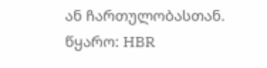ან ჩართულობასთან.
წყარო: HBR